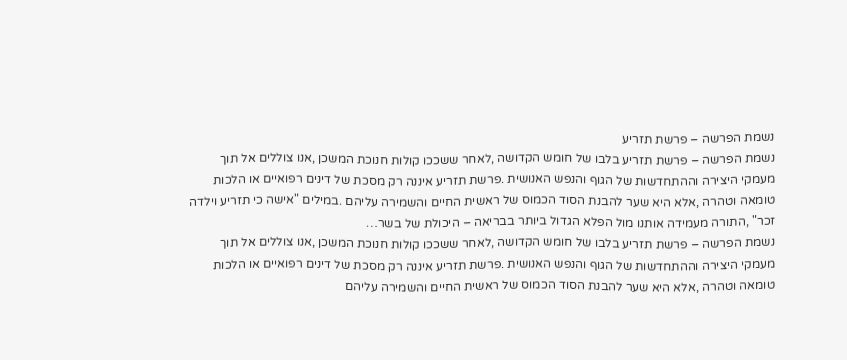נשמת הפרשה – פרשת תזריע
נשמת הפרשה – פרשת תזריע בלבו של חומש הקדושה ,לאחר ששככו קולות חנוכת המשכן ,אנו צוללים אל תוך מעמקי היצירה וההתחדשות של הגוף והנפש האנושית .פרשת תזריע איננה רק מסכת של דינים רפואיים או הלכות טומאה וטהרה ,אלא היא שער להבנת הסוד הכמוס של ראשית החיים והשמירה עליהם .במילים "אישה כי תזריע וילדה זכר" ,התורה מעמידה אותנו מול הפלא הגדול ביותר בבריאה – היכולת של בשר…
נשמת הפרשה – פרשת תזריע בלבו של חומש הקדושה ,לאחר ששככו קולות חנוכת המשכן ,אנו צוללים אל תוך מעמקי היצירה וההתחדשות של הגוף והנפש האנושית .פרשת תזריע איננה רק מסכת של דינים רפואיים או הלכות טומאה וטהרה ,אלא היא שער להבנת הסוד הכמוס של ראשית החיים והשמירה עליהם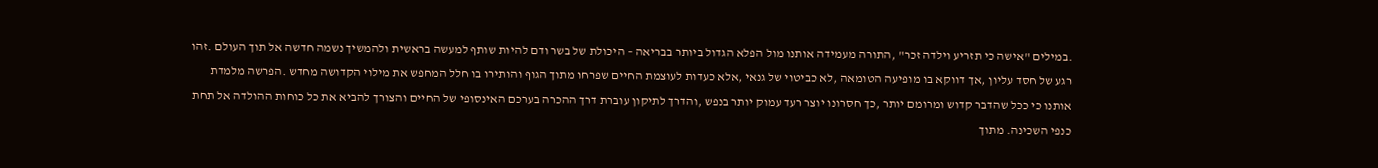.במילים "אישה כי תזריע וילדה זכר" ,התורה מעמידה אותנו מול הפלא הגדול ביותר בבריאה – היכולת של בשר ודם להיות שותף למעשה בראשית ולהמשיך נשמה חדשה אל תוך העולם .זהו רגע של חסד עליון ,אך דווקא בו מופיעה הטומאה ,לא כביטוי של גנאי ,אלא כעדות לעוצמת החיים שפרחו מתוך הגוף והותירו בו חלל המחפש את מילוי הקדושה מחדש .הפרשה מלמדת אותנו כי ככל שהדבר קדוש ומרומם יותר ,כך חסרונו יוצר רעד עמוק יותר בנפש ,והדרך לתיקון עוברת דרך ההכרה בערכם האינסופי של החיים והצורך להביא את כל כוחות ההולדה אל תחת כנפי השכינה. מתוך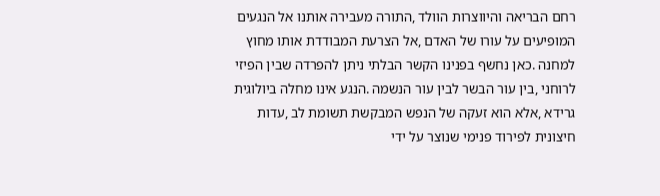רחם הבריאה והיווצרות הוולד ,התורה מעבירה אותנו אל הנגעים המופיעים על עורו של האדם ,אל הצרעת המבודדת אותו מחוץ למחנה .כאן נחשף בפנינו הקשר הבלתי ניתן להפרדה שבין הפיזי לרוחני ,בין עור הבשר לבין עור הנשמה .הנגע אינו מחלה ביולוגית גרידא ,אלא הוא זעקה של הנפש המבקשת תשומת לב ,עדות חיצונית לפירוד פנימי שנוצר על ידי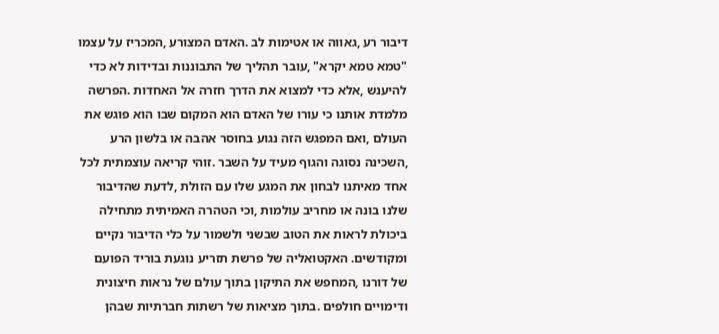דיבור רע ,גאווה או אטימות לב .האדם המצורע ,המכריז על עצמו "טמא טמא יקרא" ,עובר תהליך של התבוננות ובדידות לא כדי להיענש ,אלא כדי למצוא את הדרך חזרה אל האחדות .הפרשה מלמדת אותנו כי עורו של האדם הוא המקום שבו הוא פוגש את העולם ,ואם המפגש הזה נגוע בחוסר אהבה או בלשון הרע ,השכינה נסוגה והגוף מעיד על השבר .זוהי קריאה עוצמתית לכל אחד מאיתנו לבחון את המגע שלו עם הזולת ,לדעת שהדיבור שלנו בונה או מחריב עולמות ,וכי הטהרה האמיתית מתחילה ביכולת לראות את הטוב שבשני ולשמור על כלי הדיבור נקיים ומקודשים. האקטואליה של פרשת תזריע נוגעת בוריד הפועם של דורנו ,המחפש את התיקון בתוך עולם של נראות חיצונית ודימויים חולפים .בתוך מציאות של רשתות חברתיות שבהן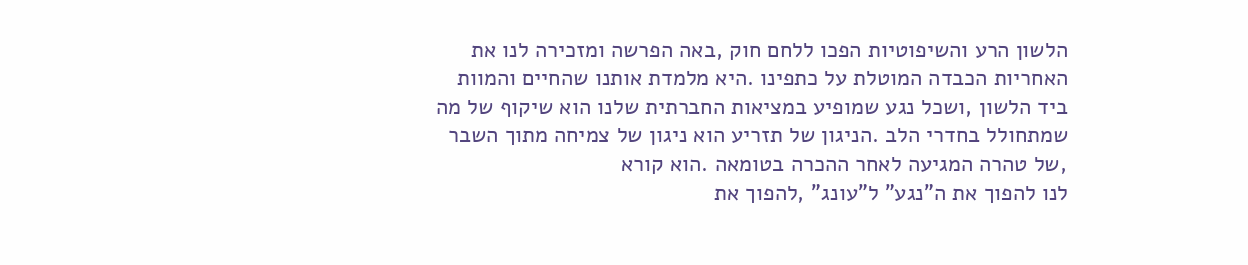הלשון הרע והשיפוטיות הפכו ללחם חוק ,באה הפרשה ומזכירה לנו את האחריות הכבדה המוטלת על כתפינו .היא מלמדת אותנו שהחיים והמוות ביד הלשון ,ושכל נגע שמופיע במציאות החברתית שלנו הוא שיקוף של מה שמתחולל בחדרי הלב .הניגון של תזריע הוא ניגון של צמיחה מתוך השבר ,של טהרה המגיעה לאחר ההכרה בטומאה .הוא קורא
לנו להפוך את ה"נגע" ל"עונג" ,להפוך את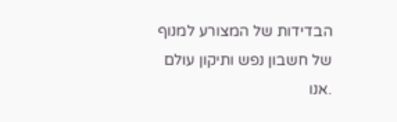הבדידות של המצורע למנוף של חשבון נפש ותיקון עולם .אנו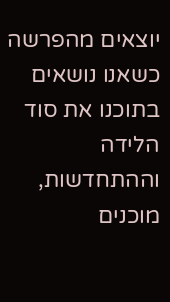יוצאים מהפרשה כשאנו נושאים בתוכנו את סוד הלידה וההתחדשות, מוכנים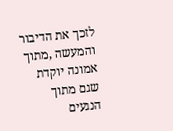לזכך את הדיבור והמעשה ,מתוך אמונה יוקדת שגם מתוך הנגעים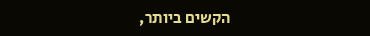הקשים ביותר,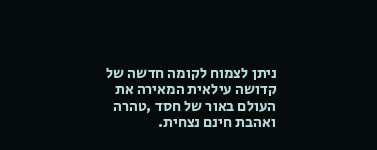ניתן לצמוח לקומה חדשה של קדושה עילאית המאירה את העולם באור של חסד ,טהרה ואהבת חינם נצחית.